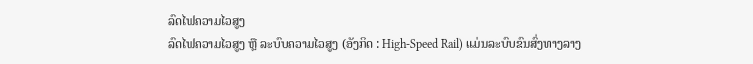ລົດໄຟຄວາມໄວສູງ
ລົດໄຟຄວາມໄວສູງ ຫຼື ລະບົບຄວາມໄວສູງ (ອັງກິດ : High-Speed Rail) ແມ່ນລະບົບຂົນສົ່ງທາງລາງ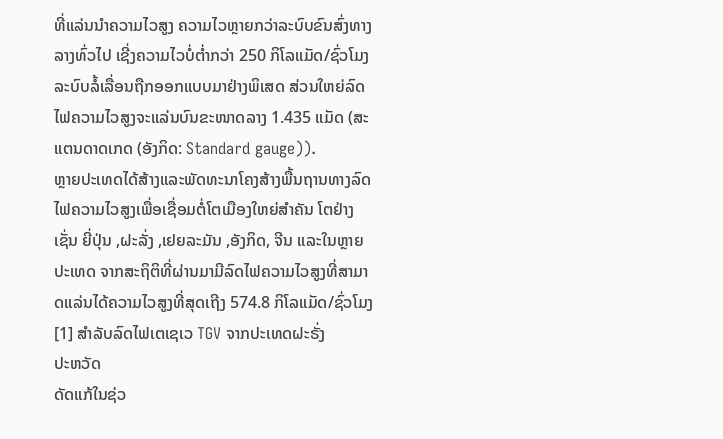ທີ່ແລ່ນນຳຄວາມໄວສູງ ຄວາມໄວຫຼາຍກວ່າລະບົບຂົນສົ່ງທາງລາງທົ່ວໄປ ເຊີ່ງຄວາມໄວບໍ່ຕໍ່າກວ່າ 250 ກິໂລແມັດ/ຊົ່ວໂມງ ລະບົບລໍ້ເລື່ອນຖືກອອກແບບມາຢ່າງພິເສດ ສ່ວນໃຫຍ່ລົດໄຟຄວາມໄວສູງຈະແລ່ນບົນຂະໜາດລາງ 1.435 ແມັດ (ສະແຕນດາດເກດ (ອັງກິດ: Standard gauge)).
ຫຼາຍປະເທດໄດ້ສ້າງແລະພັດທະນາໂຄງສ້າງພື້ນຖານທາງລົດໄຟຄວາມໄວສູງເພື່ອເຊື່ອມຕໍ່ໂຕເມືອງໃຫຍ່ສຳຄັນ ໂຕຢ່າງເຊັ່ນ ຍີ່ປຸ່ນ ,ຝະລັ່ງ ,ເຢຍລະມັນ ,ອັງກິດ, ຈີນ ແລະໃນຫຼາຍປະເທດ ຈາກສະຖິຕິທີ່ຜ່ານມາມີລົດໄຟຄວາມໄວສູງທີ່ສາມາດແລ່ນໄດ້ຄວາມໄວສູງທີ່ສຸດເຖີງ 574.8 ກິໂລແມັດ/ຊົ່ວໂມງ[1] ສຳລັບລົດໄຟເຕເຊເວ TGV ຈາກປະເທດຝະຣັ່ງ
ປະຫວັດ
ດັດແກ້ໃນຊ່ວ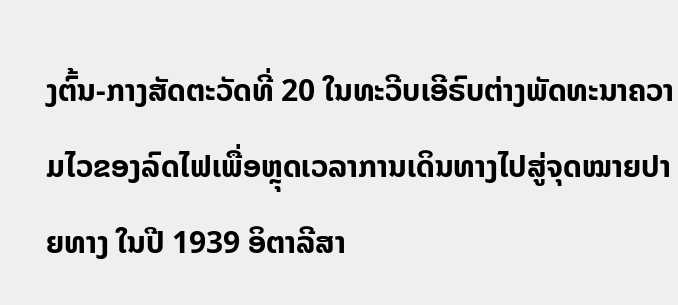ງຕົ້ນ-ກາງສັດຕະວັດທີ່ 20 ໃນທະວີບເອີຣົບຕ່າງພັດທະນາຄວາມໄວຂອງລົດໄຟເພື່ອຫຼຸດເວລາການເດິນທາງໄປສູ່ຈຸດໝາຍປາຍທາງ ໃນປີ 1939 ອິຕາລີສາ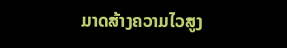ມາດສ້າງຄວາມໄວສູງ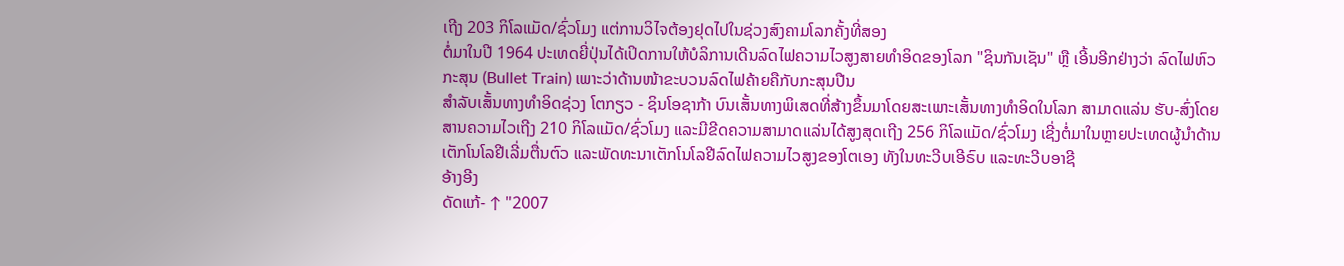ເຖີງ 203 ກິໂລແມັດ/ຊົ່ວໂມງ ແຕ່ການວິໄຈຕ້ອງຢຸດໄປໃນຊ່ວງສົງຄາມໂລກຄັ້ງທີ່ສອງ
ຕໍ່ມາໃນປີ 1964 ປະເທດຍີ່ປຸ່ນໄດ້ເປິດການໃຫ້ບໍລິການເດີນລົດໄຟຄວາມໄວສູງສາຍທຳອິດຂອງໂລກ "ຊິນກັນເຊັນ" ຫຼື ເອີ້ນອີກຢ່າງວ່າ ລົດໄຟຫົວກະສຸນ (Bullet Train) ເພາະວ່າດ້ານໜ້າຂະບວນລົດໄຟຄ້າຍຄືກັບກະສຸນປືນ
ສຳລັບເສັ້ນທາງທຳອິດຊ່ວງ ໂຕກຽວ - ຊິນໂອຊາກ້າ ບົນເສັ້ນທາງພິເສດທີ່ສ້າງຂຶ້ນມາໂດຍສະເພາະເສັ້ນທາງທຳອິດໃນໂລກ ສາມາດແລ່ນ ຮັບ-ສົ່ງໂດຍສານຄວາມໄວເຖີງ 210 ກິໂລແມັດ/ຊົ່ວໂມງ ແລະມີຂີດຄວາມສາມາດແລ່ນໄດ້ສູງສຸດເຖີງ 256 ກິໂລແມັດ/ຊົ່ວໂມງ ເຊີ່ງຕໍ່ມາໃນຫຼາຍປະເທດຜູ້ນຳດ້ານເຕັກໂນໂລຢີເລີ່ມຕື່ນຕົວ ແລະພັດທະນາເຕັກໂນໂລຢີລົດໄຟຄວາມໄວສູງຂອງໂຕເອງ ທັງໃນທະວີບເອີຣົບ ແລະທະວີບອາຊີ
ອ້າງອີງ
ດັດແກ້- ↑ "2007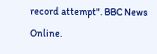record attempt". BBC News Online.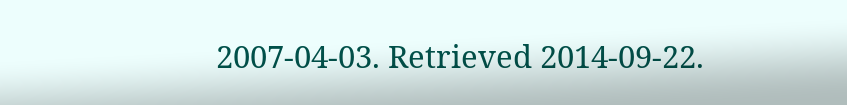2007-04-03. Retrieved 2014-09-22.